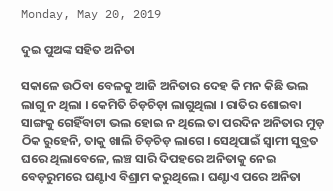Monday, May 20, 2019

ଦୁଇ ପୁଅଙ୍କ ସହିତ ଅନିତା

ସକାଳେ ଉଠିବା ବେଳକୁ ଆଜି ଅନିତାର ଦେହ କି ମନ କିଛି ଭଲ ଲାଗୁ ନ ଥିଲା । କେମିତି ଚିଡ଼ଚିଡ଼ା ଲାଗୁଥିଲା । ରାତିର ଶୋଇବା ସାଙ୍ଗକୁ ଗେହିଁବାଟା ଭଲ ହୋଇ ନ ଥିଲେ ତା ପରଦିନ ଅନିତାର ମୁଡ଼ ଠିକ ରୁହେନି, ତାକୁ ଖାଲି ଚିଡ଼ଚିଡ଼ ଲାଗେ । ସେଥିପାଇଁ ସ୍ୱାମୀ ସୁବ୍ରତ ଘରେ ଥିଲାବେଳେ, ଲଞ୍ଚ ସାରି ଦିପହରେ ଅନିତାକୁ ନେଇ ବେଡ଼ରୁମରେ ଘଣ୍ଟାଏ ବିଶ୍ରାମ କରୁଥିଲେ । ଘଣ୍ଟାଏ ପରେ ଅନିତା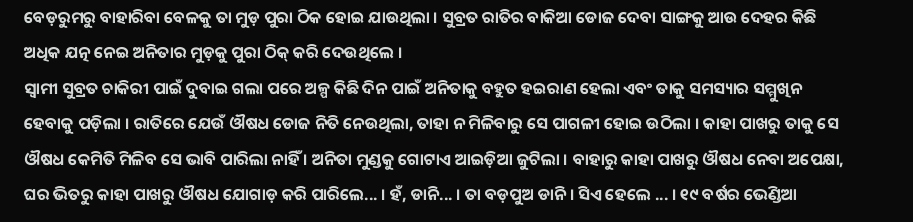ବେଡ଼ରୁମରୁ ବାହାରିବା ବେଳକୁ ତା ମୁଡ଼ ପୁରା ଠିକ ହୋଇ ଯାଉଥିଲା । ସୁବ୍ରତ ରାତିର ବାକିଆ ଡୋଜ ଦେବା ସାଙ୍ଗକୁ ଆଉ ଦେହର କିଛି ଅଧିକ ଯତ୍ନ ନେଇ ଅନିତାର ମୁଡ଼କୁ ପୁରା ଠିକ୍ କରି ଦେଉଥିଲେ ।
ସ୍ୱାମୀ ସୁବ୍ରତ ଚାକିରୀ ପାଇଁ ଦୁବାଇ ଗଲା ପରେ ଅଳ୍ପ କିଛି ଦିନ ପାଇଁ ଅନିତାକୁ ବହୁତ ହଇରାଣ ହେଲା ଏବଂ ତାକୁ ସମସ୍ୟାର ସମ୍ମୁଖିନ ହେବାକୁ ପଡ଼ିଲା । ରାତିରେ ଯେଉଁ ଔଷଧ ଡୋଜ ନିତି ନେଉଥିଲା, ତାହା ନ ମିଳିବାରୁ ସେ ପାଗଳୀ ହୋଇ ଉଠିଲା । କାହା ପାଖରୁ ତାକୁ ସେ ଔଷଧ କେମିତି ମିଳିବ ସେ ଭାବି ପାରିଲା ନାହିଁ । ଅନିତା ମୁଣ୍ଡକୁ ଗୋଟାଏ ଆଇଡ଼ିଆ ଜୁଟିଲା । ବାହାରୁ କାହା ପାଖରୁ ଔଷଧ ନେବା ଅପେକ୍ଷା, ଘର ଭିତରୁ କାହା ପାଖରୁ ଔଷଧ ଯୋଗାଡ଼ କରି ପାରିଲେ... । ହଁ, ଡାନି... । ତା ବଡ଼ପୁଅ ଡାନି । ସିଏ ହେଲେ ... । ୧୯ ବର୍ଷର ଭେଣ୍ଡିଆ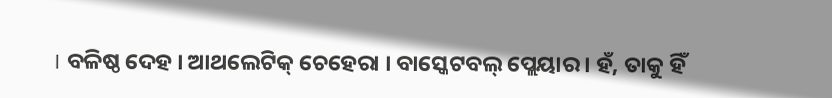। ବଳିଷ୍ଠ ଦେହ । ଆଥଲେଟିକ୍ ଚେହେରା । ବାସ୍କେଟବଲ୍ ପ୍ଲେୟାର । ହଁ, ତାକୁ ହିଁ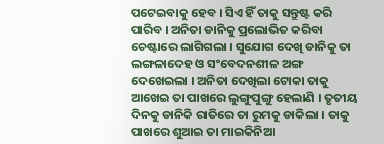ପଟେଇବାକୁ ହେବ । ସିଏ ହିଁ ତାକୁ ସନ୍ତୁଷ୍ଟ କରି ପାରିବ । ଅନିତା ଡାନିକୁ ପ୍ରଲୋଭିତ କରିବା ଚେଷ୍ଟାରେ ଲାଗିଗଲା । ସୁଯୋଗ ଦେଖି ଡାନିକୁ ତା ଲଙ୍ଗଳାଦେହ ଓ ସଂବେଦନଶୀଳ ଅଙ୍ଗ ଦେଖେଇଲା । ଅନିତା ଦେଖିଲା ଟୋକା ତାକୁ ଆଖେଇ ତା ପାଖରେ ଲୁଙ୍ଗୁପୁଙ୍ଗୁ ହେଲାଣି । ତୃତୀୟ ଦିନକୁ ଡାନିକି ରାତିରେ ତା ରୁମକୁ ଡାକିଲା । ତାକୁ ପାଖରେ ଶୁଆଇ ତା ମାଇକିନିଆ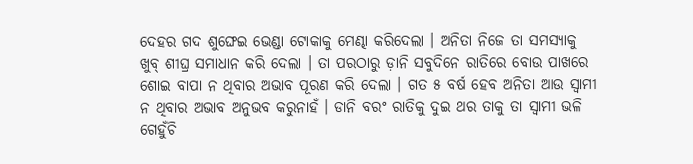ଦେହର ଗଦ ଶୁଙ୍ଘେଇ ଭେଣ୍ଡା ଟୋକାକୁ ମେଣ୍ଢା କରିଦେଲା । ଅନିତା ନିଜେ ତା ସମସ୍ୟାକୁ ଖୁବ୍ ଶୀଘ୍ର ସମାଧାନ କରି ଦେଲା । ତା ପରଠାରୁ ଡ଼ାନି ସବୁଦିନେ ରାତିରେ ବୋଉ ପାଖରେ ଶୋଇ ବାପା ନ ଥିବାର ଅଭାବ ପୂରଣ କରି ଦେଲା । ଗତ ୫ ବର୍ଷ ହେବ ଅନିତା ଆଉ ସ୍ୱାମୀ ନ ଥିବାର ଅଭାବ ଅନୁଭବ କରୁନାହଁ । ଡାନି ବରଂ ରାତିକୁ ଦୁଇ ଥର ତାକୁ ତା ସ୍ୱାମୀ ଭଳି ଗେହୁଁଚି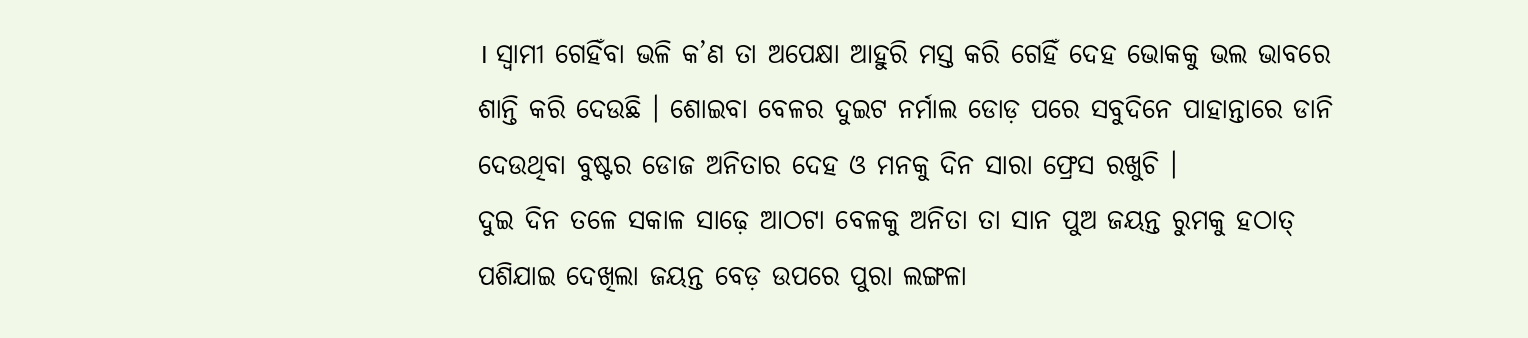। ସ୍ୱାମୀ ଗେହିଁବା ଭଳି କ’ଣ ତା ଅପେକ୍ଷା ଆହୁରି ମସ୍ତ କରି ଗେହିଁ ଦେହ ଭୋକକୁ ଭଲ ଭାବରେ ଶାନ୍ତି କରି ଦେଉଛି । ଶୋଇବା ବେଳର ଦୁଇଟ ନର୍ମାଲ ଡୋଡ଼ ପରେ ସବୁଦିନେ ପାହାନ୍ତାରେ ଡାନି ଦେଉଥିବା ବୁଷ୍ଟର ଡୋଜ ଅନିତାର ଦେହ ଓ ମନକୁ ଦିନ ସାରା ଫ୍ରେସ ରଖୁଚି ।
ଦୁଇ ଦିନ ତଳେ ସକାଳ ସାଢ଼େ ଆଠଟା ବେଳକୁ ଅନିତା ତା ସାନ ପୁଅ ଜୟନ୍ତ ରୁମକୁ ହଠାତ୍ ପଶିଯାଇ ଦେଖିଲା ଜୟନ୍ତ ବେଡ଼ ଉପରେ ପୁରା ଲଙ୍ଗଳା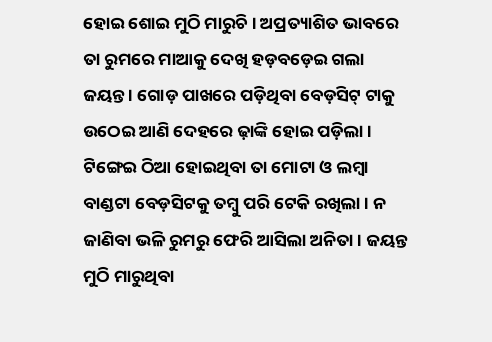ହୋଇ ଶୋଇ ମୁଠି ମାରୁଚି । ଅପ୍ରତ୍ୟାଶିତ ଭାବରେ ତା ରୁମରେ ମାଆକୁ ଦେଖି ହଡ଼ବଡ଼େଇ ଗଲା ଜୟନ୍ତ । ଗୋଡ଼ ପାଖରେ ପଡ଼ିଥିବା ବେଡ଼ସିଟ୍ ଟାକୁ ଉଠେଇ ଆଣି ଦେହରେ ଢ଼ାଙ୍କି ହୋଇ ପଡ଼ିଲା । ଟିଙ୍ଗେଇ ଠିଆ ହୋଇଥିବା ତା ମୋଟା ଓ ଲମ୍ବା ବାଣ୍ଡଟା ବେଡ଼ସିଟକୁ ତମ୍ବୁ ପରି ଟେକି ରଖିଲା । ନ ଜାଣିବା ଭଳି ରୁମରୁ ଫେରି ଆସିଲା ଅନିତା । ଜୟନ୍ତ ମୁଠି ମାରୁଥିବା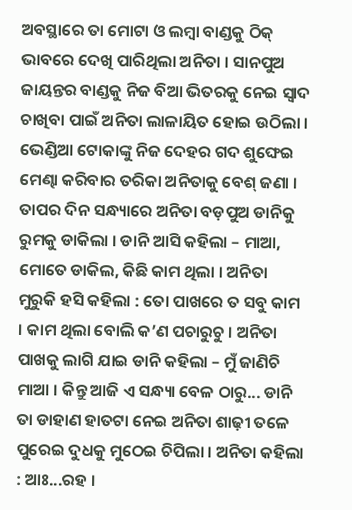ଅବସ୍ଥାରେ ତା ମୋଟା ଓ ଲମ୍ବା ବାଣ୍ଡକୁ ଠିକ୍ ଭାବରେ ଦେଖି ପାରିଥିଲା ଅନିତା । ସାନପୁଅ ଜାୟନ୍ତର ବାଣ୍ଡକୁ ନିଜ ବିଆ ଭିତରକୁ ନେଇ ସ୍ୱାଦ ଚାଖିବା ପାଇଁ ଅନିତା ଲାଳାୟିତ ହୋଇ ଉଠିଲା । ଭେଣ୍ଡିଆ ଟୋକାଙ୍କୁ ନିଜ ଦେହର ଗଦ ଶୁଙ୍ଘେଇ ମେଣ୍ଢା କରିବାର ତରିକା ଅନିତାକୁ ବେଶ୍ ଜଣା । ତାପର ଦିନ ସନ୍ଧ୍ୟାରେ ଅନିତା ବଡ଼ପୁଅ ଡାନିକୁ ରୁମକୁ ଡାକିଲା । ଡାନି ଆସି କହିଲା – ମାଆ, ମୋତେ ଡାକିଲ, କିଛି କାମ ଥିଲା । ଅନିତା ମୁରୁକି ହସି କହିଲା : ତୋ ପାଖରେ ତ ସବୁ କାମ । କାମ ଥିଲା ବୋଲି କ’ଣ ପଚାରୁଚୁ । ଅନିତା ପାଖକୁ ଲାଗି ଯାଇ ଡାନି କହିଲା – ମୁଁ ଜାଣିଚି ମାଆ । କିନ୍ତୁ ଆଜି ଏ ସନ୍ଧ୍ୟା ବେଳ ଠାରୁ... ଡାନି ତା ଡାହାଣ ହାତଟା ନେଇ ଅନିତା ଶାଢ଼ୀ ତଳେ ପୁରେଇ ଦୁଧକୁ ମୁଠେଇ ଚିପିଲା । ଅନିତା କହିଲା : ଆଃ...ରହ ।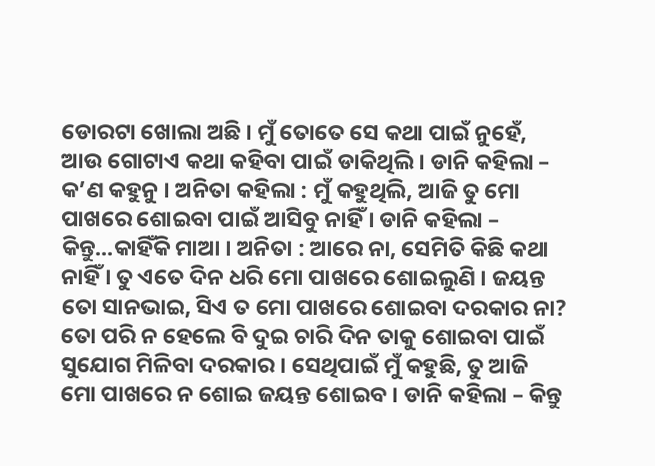ଡୋରଟା ଖୋଲା ଅଛି । ମୁଁ ତୋତେ ସେ କଥା ପାଇଁ ନୁହେଁ, ଆଉ ଗୋଟାଏ କଥା କହିବା ପାଇଁ ଡାକିଥିଲି । ଡାନି କହିଲା – କ’ଣ କହୁନୁ । ଅନିତା କହିଲା : ମୁଁ କହୁଥିଲି, ଆଜି ତୁ ମୋ ପାଖରେ ଶୋଇବା ପାଇଁ ଆସିବୁ ନାହିଁ । ଡାନି କହିଲା – କିନ୍ତୁ...କାହିଁକି ମାଆ । ଅନିତା : ଆରେ ନା, ସେମିତି କିଛି କଥା ନାହିଁ । ତୁ ଏତେ ଦିନ ଧରି ମୋ ପାଖରେ ଶୋଇଲୁଣି । ଜୟନ୍ତ ତୋ ସାନଭାଇ, ସିଏ ତ ମୋ ପାଖରେ ଶୋଇବା ଦରକାର ନା? ତୋ ପରି ନ ହେଲେ ବି ଦୁଇ ଚାରି ଦିନ ତାକୁ ଶୋଇବା ପାଇଁ ସୁଯୋଗ ମିଳିବା ଦରକାର । ସେଥିପାଇଁ ମୁଁ କହୁଛି, ତୁ ଆଜି ମୋ ପାଖରେ ନ ଶୋଇ ଜୟନ୍ତ ଶୋଇବ । ଡାନି କହିଲା – କିନ୍ତୁ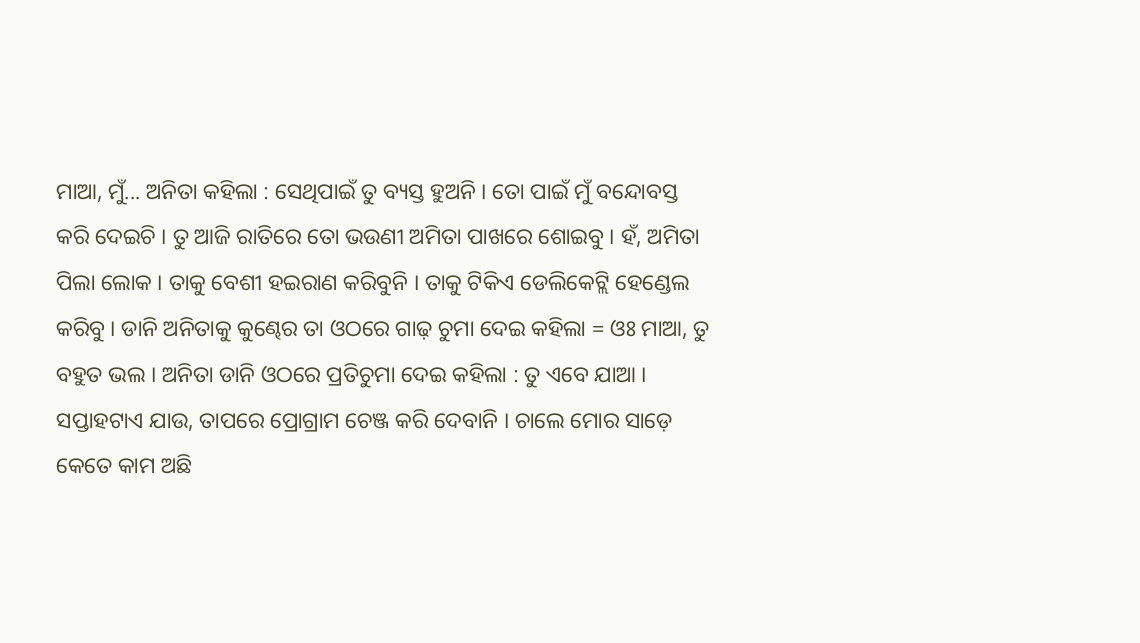ମାଆ, ମୁଁ... ଅନିତା କହିଲା : ସେଥିପାଇଁ ତୁ ବ୍ୟସ୍ତ ହୁଅନି । ତୋ ପାଇଁ ମୁଁ ବନ୍ଦୋବସ୍ତ କରି ଦେଇଚି । ତୁ ଆଜି ରାତିରେ ତୋ ଭଉଣୀ ଅମିତା ପାଖରେ ଶୋଇବୁ । ହଁ, ଅମିତା ପିଲା ଲୋକ । ତାକୁ ବେଶୀ ହଇରାଣ କରିବୁନି । ତାକୁ ଟିକିଏ ଡେଲିକେଟ୍ଲି ହେଣ୍ଡେଲ କରିବୁ । ଡାନି ଅନିତାକୁ କୁଣ୍ଢେର ତା ଓଠରେ ଗାଢ଼ ଚୁମା ଦେଇ କହିଲା = ଓଃ ମାଆ, ତୁ ବହୁତ ଭଲ । ଅନିତା ଡାନି ଓଠରେ ପ୍ରତିଚୁମା ଦେଇ କହିଲା : ତୁ ଏବେ ଯାଆ । ସପ୍ତାହଟାଏ ଯାଉ, ତାପରେ ପ୍ରୋଗ୍ରାମ ଚେଞ୍ଜ କରି ଦେବାନି । ଚାଲେ ମୋର ସାଡ଼େ କେତେ କାମ ଅଛି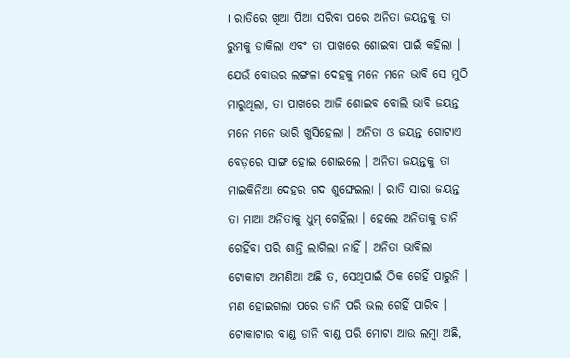। ରାତିରେ ଖିଆ ପିଆ ସରିବା ପରେ ଅନିତା ଜୟନ୍ତକୁ ତା ରୁମକୁ ଡାକିଲା ଏବଂ ତା ପାଖରେ ଶୋଇବା ପାଇଁ କହିଲା । ଯେଉଁ ବୋଉର ଲଙ୍ଗଳା ଦେହକୁ ମନେ ମନେ ଭାବି ସେ ମୁଠି ମାରୁଥିଲା, ତା ପାଖରେ ଆଜି ଶୋଇବ ବୋଲି ଭାବି ଜୟନ୍ତ ମନେ ମନେ ଭାରି ଖୁସିହେଲା । ଅନିତା ଓ ଜୟନ୍ତ ଗୋଟାଏ ବେଡ଼ରେ ସାଙ୍ଗ ହୋଇ ଶୋଇଲେ । ଅନିତା ଜୟନ୍ତକୁ ତା ମାଇକିନିଆ ଦେହର ଗଦ ଶୁଙ୍ଘେଇଲା । ରାତି ସାରା ଜୟନ୍ତ ତା ମାଆ ଅନିତାକୁ ଧୁମ୍ ଗେହିଁଲା । ହେଲେ ଅନିତାକୁ ଡାନି ଗେହିଁବା ପରି ଶାନ୍ତି ଲାଗିଲା ନାହିଁ । ଅନିତା ଭାବିଲା ଟୋକାଟା ଅମଣିଆ ଅଛି ତ, ସେଥିପାଇଁ ଠିକ ଗେହିଁ ପାରୁନି । ମଣ ହୋଇଗଲା ପରେ ଡାନି ପରି ଭଲ ଗେହିଁ ପାରିବ । ଟୋକାଟାର ବାଣ୍ଡ ଡାନି ବାଣ୍ଡ ପରି ମୋଟା ଆଉ ଲମ୍ବା ଅଛି,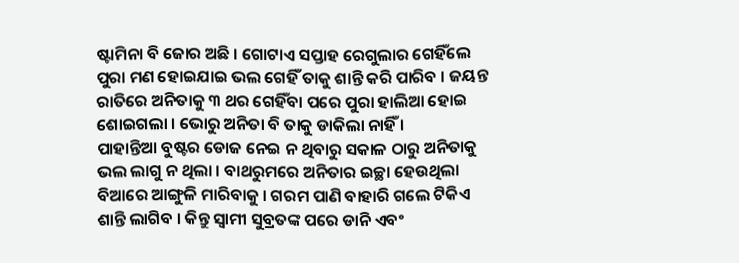ଷ୍ଟାମିନା ବି ଜୋର ଅଛି । ଗୋଟାଏ ସପ୍ତାହ ରେଗୁଲାର ଗେହିଁଲେ ପୁରା ମଣ ହୋଇଯାଇ ଭଲ ଗେହିଁ ତାକୁ ଶାନ୍ତି କରି ପାରିବ । ଜୟନ୍ତ ରାତିରେ ଅନିତାକୁ ୩ ଥର ଗେହିଁବା ପରେ ପୁରା ହାଲିଆ ହୋଇ ଶୋଇଗଲା । ଭୋରୁ ଅନିତା ବି ତାକୁ ଡାକିଲା ନାହିଁ ।
ପାହାନ୍ତିଆ ବୁଷ୍ଟର ଡୋଜ ନେଇ ନ ଥିବାରୁ ସକାଳ ଠାରୁ ଅନିତାକୁ ଭଲ ଲାଗୁ ନ ଥିଲା । ବାଥରୁମରେ ଅନିତାର ଇଚ୍ଛା ହେଉଥିଲା ବିଆରେ ଆଙ୍ଗୁଳି ମାରିବାକୁ । ଗରମ ପାଣି ବାହାରି ଗଲେ ଟିକିଏ ଶାନ୍ତି ଲାଗିବ । କିନ୍ତୁ ସ୍ୱାମୀ ସୁବ୍ରତଙ୍କ ପରେ ଡାନି ଏବଂ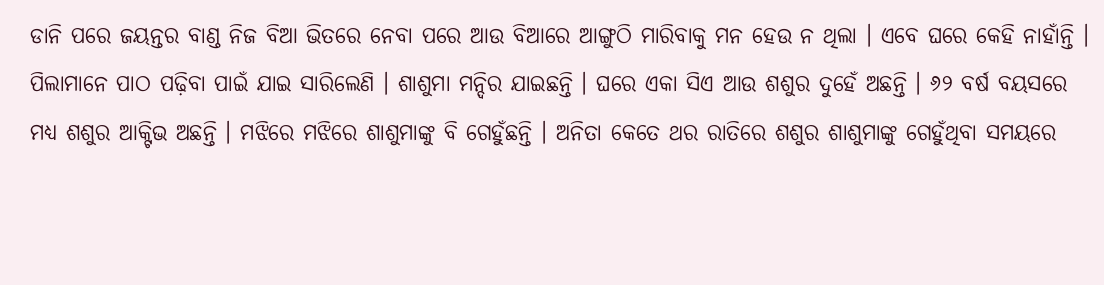ଡାନି ପରେ ଜୟନ୍ତର ବାଣ୍ଡ ନିଜ ବିଆ ଭିତରେ ନେବା ପରେ ଆଉ ବିଆରେ ଆଙ୍ଗୁଠି ମାରିବାକୁ ମନ ହେଉ ନ ଥିଲା । ଏବେ ଘରେ କେହି ନାହାଁନ୍ତି । ପିଲାମାନେ ପାଠ ପଢ଼ିବା ପାଇଁ ଯାଇ ସାରିଲେଣି । ଶାଶୁମା ମନ୍ଦିର ଯାଇଛନ୍ତି । ଘରେ ଏକା ସିଏ ଆଉ ଶଶୁର ଦୁହେଁ ଅଛନ୍ତି । ୬୨ ବର୍ଷ ବୟସରେ ମଧ୍ୟ ଶଶୁର ଆକ୍ଟିଭ ଅଛନ୍ତି । ମଝିରେ ମଝିରେ ଶାଶୁମାଙ୍କୁ ବି ଗେହୁଁଛନ୍ତି । ଅନିତା କେତେ ଥର ରାତିରେ ଶଶୁର ଶାଶୁମାଙ୍କୁ ଗେହୁଁଥିବା ସମୟରେ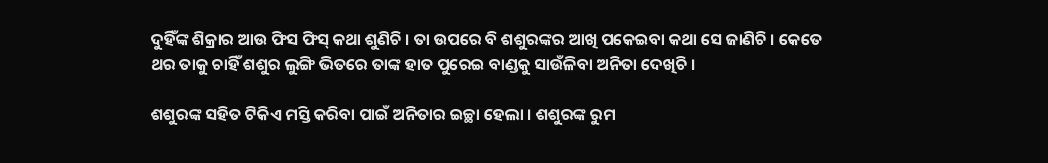ଦୁହିଁଙ୍କ ଶିକ୍ରାର ଆଉ ଫିସ ଫିସ୍ କଥା ଶୁଣିଚି । ତା ଉପରେ ବି ଶଶୁରଙ୍କର ଆଖି ପକେଇବା କଥା ସେ ଜାଣିଚି । କେତେ ଥର ତାକୁ ଚାହିଁ ଶଶୁର ଲୁଙ୍ଗି ଭିତରେ ତାଙ୍କ ହାତ ପୁରେଇ ବାଣ୍ଡକୁ ସାଉଁଳିବା ଅନିତା ଦେଖିଚି ।

ଶଶୁରଙ୍କ ସହିତ ଟିକିଏ ମସ୍ତି କରିବା ପାଇଁ ଅନିତାର ଇଚ୍ଛା ହେଲା । ଶଶୁରଙ୍କ ରୁମ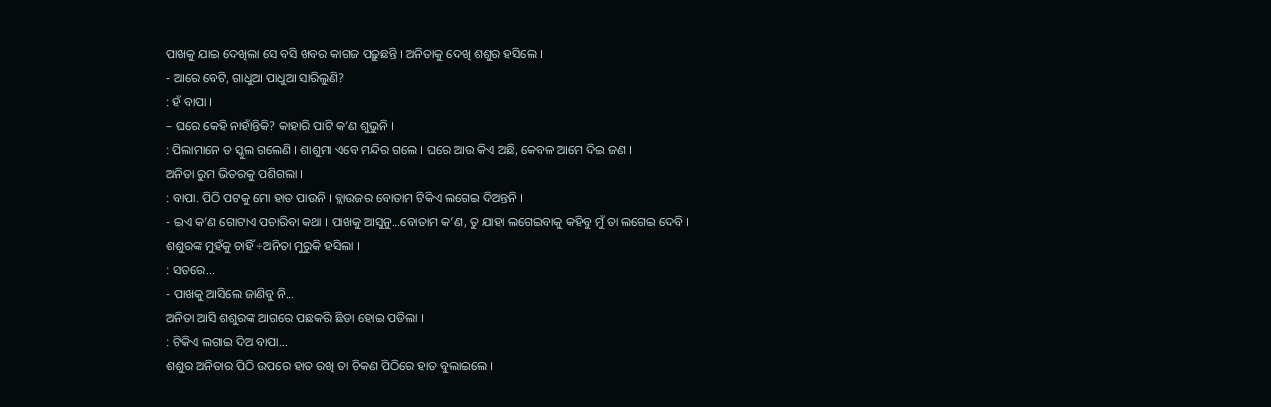ପାଖକୁ ଯାଇ ଦେଖିଲା ସେ ବସି ଖବର କାଗଜ ପଢ଼ୁଛନ୍ତି । ଅନିତାକୁ ଦେଖି ଶଶୁର ହସିଲେ ।
- ଆରେ ବେଟି, ଗାଧୁଆ ପାଧୁଆ ସାରିଲୁଣି?
: ହଁ ବାପା ।
– ଘରେ କେହି ନାହାଁନ୍ତିକି? କାହାରି ପାଟି କ’ଣ ଶୁଭୁନି ।
: ପିଲାମାନେ ତ ସ୍କୁଲ ଗଲେଣି । ଶାଶୁମା ଏବେ ମନ୍ଦିର ଗଲେ । ଘରେ ଆଉ କିଏ ଅଛି, କେବଳ ଆମେ ଦିଇ ଜଣ ।
ଅନିତା ରୁମ ଭିତରକୁ ପଶିଗଲା ।
: ବାପା. ପିଠି ପଟକୁ ମୋ ହାତ ପାଉନି । ବ୍ଲାଉଜର ବୋତାମ ଟିକିଏ ଲଗେଇ ଦିଅନ୍ତନି ।
- ଇଏ କ’ଣ ଗୋଟାଏ ପଚାରିବା କଥା । ପାଖକୁ ଆସୁନୁ...ବୋତାମ କ’ଣ, ତୁ ଯାହା ଲଗେଇବାକୁ କହିବୁ ମୁଁ ତା ଲଗେଇ ଦେବି ।
ଶଶୁରଙ୍କ ମୁହଁକୁ ଚାହିଁ ÷ଅନିତା ମୁରୁକି ହସିଲା ।
: ସତରେ...
- ପାଖକୁ ଆସିଲେ ଜାଣିବୁ ନି...
ଅନିତା ଆସି ଶଶୁରଙ୍କ ଆଗରେ ପଛକରି ଛିଡା ହୋଇ ପଡିଲା ।
: ଟିକିଏ ଲଗାଇ ଦିଅ ବାପା...
ଶଶୁର ଅନିତାର ପିଠି ଉପରେ ହାତ ରଖି ତା ଚିକଣ ପିଠିରେ ହାତ ବୁଲାଇଲେ ।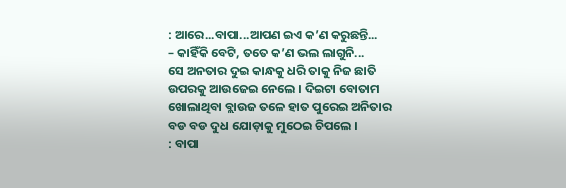: ଆରେ...ବାପା...ଆପଣ ଇଏ କ’ଣ କରୁଛନ୍ତି...
– କାହିଁକି ବେଟି, ତତେ କ’ଣ ଭଲ ଲାଗୁନି...
ସେ ଅନତାର ଦୁଇ କାନ୍ଧକୁ ଧରି ତାକୁ ନିଜ ଛାତି ଉପରକୁ ଆଉଜେଇ ନେଲେ । ଦିଇଟା ବୋତାମ
ଖୋଲାଥିବା ବ୍ଲାଉଜ ତଳେ ହାତ ପୁରେଇ ଅନିତାର ବଡ ବଡ ଦୁଧ ଯୋଡ଼ାକୁ ମୁଠେଇ ଚିପଲେ ।
: ବାପା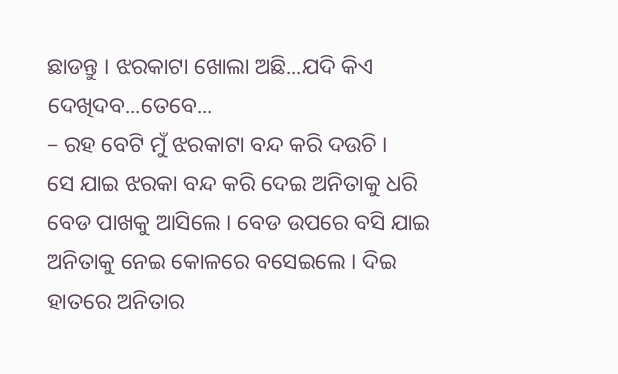ଛାଡନ୍ତୁ । ଝରକାଟା ଖୋଲା ଅଛି...ଯଦି କିଏ ଦେଖିଦବ...ତେବେ...
– ରହ ବେଟି ମୁଁ ଝରକାଟା ବନ୍ଦ କରି ଦଉଚି ।
ସେ ଯାଇ ଝରକା ବନ୍ଦ କରି ଦେଇ ଅନିତାକୁ ଧରି ବେଡ ପାଖକୁ ଆସିଲେ । ବେଡ ଉପରେ ବସି ଯାଇ ଅନିତାକୁ ନେଇ କୋଳରେ ବସେଇଲେ । ଦିଇ ହାତରେ ଅନିତାର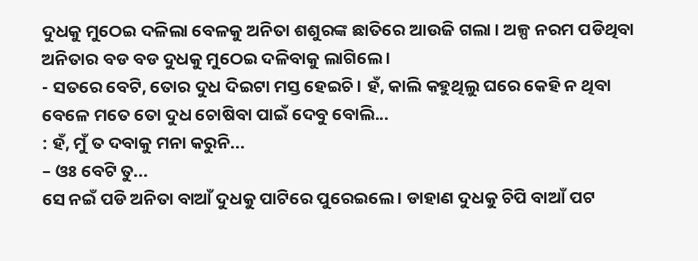ଦୁଧକୁ ମୁଠେଇ ଦଳିଲା ବେଳକୁ ଅନିତା ଶଶୁରଙ୍କ ଛାତିରେ ଆଉଜି ଗଲା । ଅଳ୍ପ ନରମ ପଡିଥିବା ଅନିତାର ବଡ ବଡ ଦୁଧକୁ ମୁଠେଇ ଦଳିବାକୁ ଲାଗିଲେ ।
- ସତରେ ବେଟି, ତୋର ଦୁଧ ଦିଇଟା ମସ୍ତ ହେଇଚି । ହଁ, କାଲି କହୁଥିଲୁ ଘରେ କେହି ନ ଥିବା ବେଳେ ମତେ ତୋ ଦୁଧ ଚୋଷିବା ପାଇଁ ଦେବୁ ବୋଲି...
: ହଁ, ମୁଁ ତ ଦବାକୁ ମନା କରୁନି...
– ଓଃ ବେଟି ତୁ...
ସେ ନଇଁ ପଡି ଅନିତା ବାଆଁ ଦୁଧକୁ ପାଟିରେ ପୁରେଇଲେ । ଡାହାଣ ଦୁଧକୁ ଚିପି ବାଆଁ ପଟ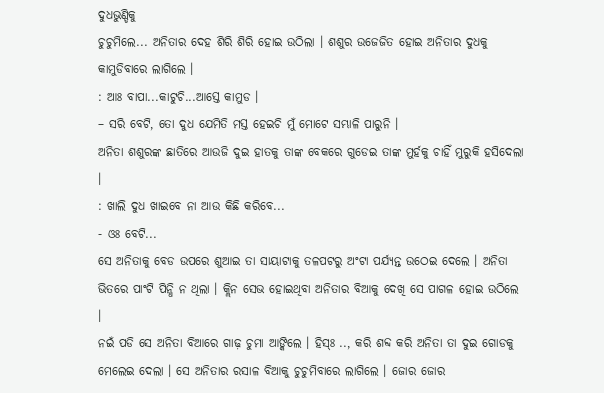ଦୁଧଭୁଣ୍ଡିକୁ
ଚୁଚୁମିଲେ... ଅନିତାର ଦେହ ଶିରି ଶିରି ହୋଇ ଉଠିଲା । ଶଶୁର ଉଜେଜିତ ହୋଇ ଅନିତାର ଦୁଧକୁ କାମୁଡିବାରେ ଲାଗିଲେ ।
: ଆଃ ବାପା...କାଟୁଚି...ଆସ୍ତେ କାମୁଡ ।
– ସରି ବେଟି, ତୋ ଦୁଧ ଯେମିତି ମସ୍ତ ହେଇଚି ମୁଁ ମୋଟେ ସମ୍ଭାଳି ପାରୁନି ।
ଅନିତା ଶଶୁରଙ୍କ ଛାତିରେ ଆଉଜି ଦୁଇ ହାତକୁ ତାଙ୍କ ବେକରେ ଗୁଡେଇ ତାଙ୍କ ମୁର୍ହକୁ ଚାହିଁ ମୁରୁକି ହସିଦେଲା ।
: ଖାଲି ଦୁଧ ଖାଇବେ ନା ଆଉ କିଛି କରିବେ...
- ଓଃ ବେଟି...
ସେ ଅନିତାକୁ ବେଡ ଉପରେ ଶୁଆଇ ତା ସାୟାଟାକୁ ତଳପଟରୁ ଅଂଟା ପର୍ଯ୍ୟନ୍ତ ଉଠେଇ ଦେଲେ । ଅନିତା
ଭିତରେ ପାଂଟି ପିନ୍ଧି ନ ଥିଲା । କ୍ଲିନ ସେଭ ହୋଇଥିବା ଅନିତାର ବିଆକୁ ଦେଖି ସେ ପାଗଳ ହୋଇ ଉଠିଲେ ।
ନଇଁ ପଡି ସେ ଅନିତା ବିଆରେ ଗାଢ଼ ଚୁମା ଆଙ୍କିଲେ । ହିସ୍ଃ .., କରି ଶବ୍ଦ କରି ଅନିତା ତା ଦୁଇ ଗୋଡକୁ ମେଲେଇ ଦେଲା । ସେ ଅନିତାର ରସାଳ ବିଆକୁ ଚୁଚୁମିବାରେ ଲାଗିଲେ । ଜୋର ଜୋର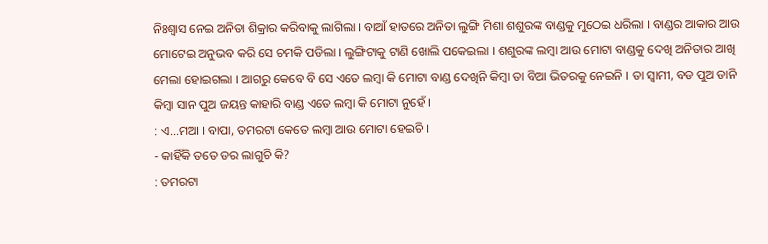ନିଃଶ୍ୱାସ ନେଇ ଅନିତା ଶିକ୍ରାର କରିବାକୁ ଲାଗିଲା । ବାଆଁ ହାତରେ ଅନିତା ଲୁଙ୍ଗି ମିଶା ଶଶୁରଙ୍କ ବାଣ୍ଡକୁ ମୁଠେଇ ଧରିଲା । ବାଣ୍ଡର ଆକାର ଆଉ ମୋଟେଇ ଅନୁଭବ କରି ସେ ଚମକି ପଡିଲା । ଲୁଙ୍ଗିଟାକୁ ଟାଣି ଖୋଲି ପକେଇଲା । ଶଶୁରଙ୍କ ଲମ୍ବା ଆଉ ମୋଟା ବାଣ୍ଡକୁ ଦେଖି ଅନିତାର ଆଖି ମେଲା ହୋଇଗଲା । ଆଗରୁ କେବେ ବି ସେ ଏତେ ଲମ୍ବା କି ମୋଟା ବାଣ୍ଡ ଦେଖିନି କିମ୍ବା ତା ବିଆ ଭିତରକୁ ନେଇନି । ତା ସ୍ୱାମୀ, ବଡ ପୁଅ ଡାନି କିମ୍ବା ସାନ ପୁଅ ଜୟନ୍ତ କାହାରି ବାଣ୍ଡ ଏତେ ଲମ୍ବା କି ମୋଟା ନୁହେଁ ।
: ଏ...ମଆ । ବାପା, ତମରଟା କେତେ ଲମ୍ବା ଆଉ ମୋଟା ହେଇଚି ।
- କାହିଁକି ତତେ ଡର ଲାଗୁଚି କି?
: ତମରଟା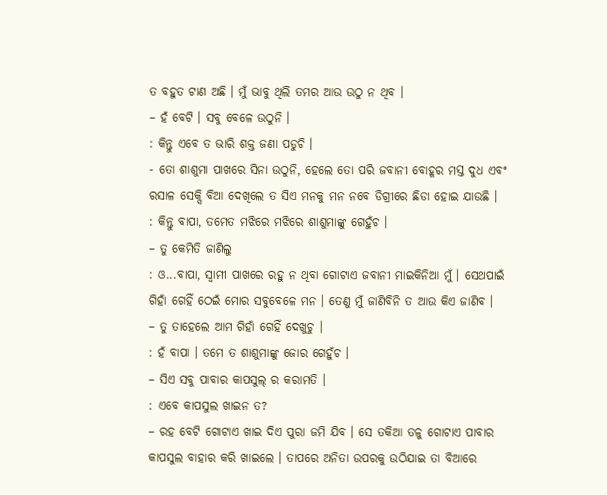ତ ବହୁତ ଟାଣ ଅଛି । ମୁଁ ଭାବୁ ଥିଲି ତମର ଆଉ ଉଠୁ ନ ଥିବ ।
– ହଁ ବେଟି । ସବୁ ବେଳେ ଉଠୁନି ।
: କିନ୍ତୁ ଏବେ ତ ଭାରି ଶକ୍ତ ଜଣା ପଡୁଚି ।
- ତୋ ଶାଶୁମା ପାଖରେ ସିନା ଉଠୁନି, ହେଲେ ତୋ ପରି ଜବାନୀ ବୋହୂର ମସ୍ତ ଦୁଧ ଏବଂ ରସାଳ ସେକ୍ସି ବିଆ ଦେଖିଲେ ତ ସିଏ ମନକୁ ମନ ନବେ ଡିଗ୍ରୀରେ ଛିଡା ହୋଇ ଯାଉଛି ।
: କିନ୍ତୁ ବାପା, ତମେତ ମଝିରେ ମଝିରେ ଶାଶୁମାଙ୍କୁ ଗେହୁଁଚ ।
– ତୁ କେମିତି ଜାଣିଲୁ
: ଓ...ବାପା, ସ୍ୱାମୀ ପାଖରେ ରହୁ ନ ଥିବା ଗୋଟାଏ ଜବାନୀ ମାଇକିନିଆ ମୁଁ । ସେଥପାଇଁ ଗିହାଁ ଗେହିଁ ଠେଇଁ ମୋର ସବୁବେଳେ ମନ । ତେଣୁ ମୁଁ ଜାଣିବିନି ତ ଆଉ କିଏ ଜାଣିବ ।
– ତୁ ତାହେଲେ ଆମ ଗିହାଁ ଗେହିଁ ଦେଖୁଚୁ ।
: ହଁ ବାପା । ତମେ ତ ଶାଶୁମାଙ୍କୁ ଜୋର ଗେହୁଁଚ ।
– ସିଏ ସବୁ ପାବାର କାପସୁଲ୍ ର କରାମତି ।
: ଏବେ କାପସୁଲ ଖାଇନ ତ?
– ରହ ବେଟି ଗୋଟାଏ ଖାଇ ଦିଏ ପୁରା ଜମି ଯିବ । ସେ ତକିଆ ତଳୁ ଗୋଟାଏ ପାବାର କାପସୁଲ ବାହାର କରି ଖାଇଲେ । ତାପରେ ଅନିତା ଉପରକୁ ଉଠିଯାଇ ତା ବିଆରେ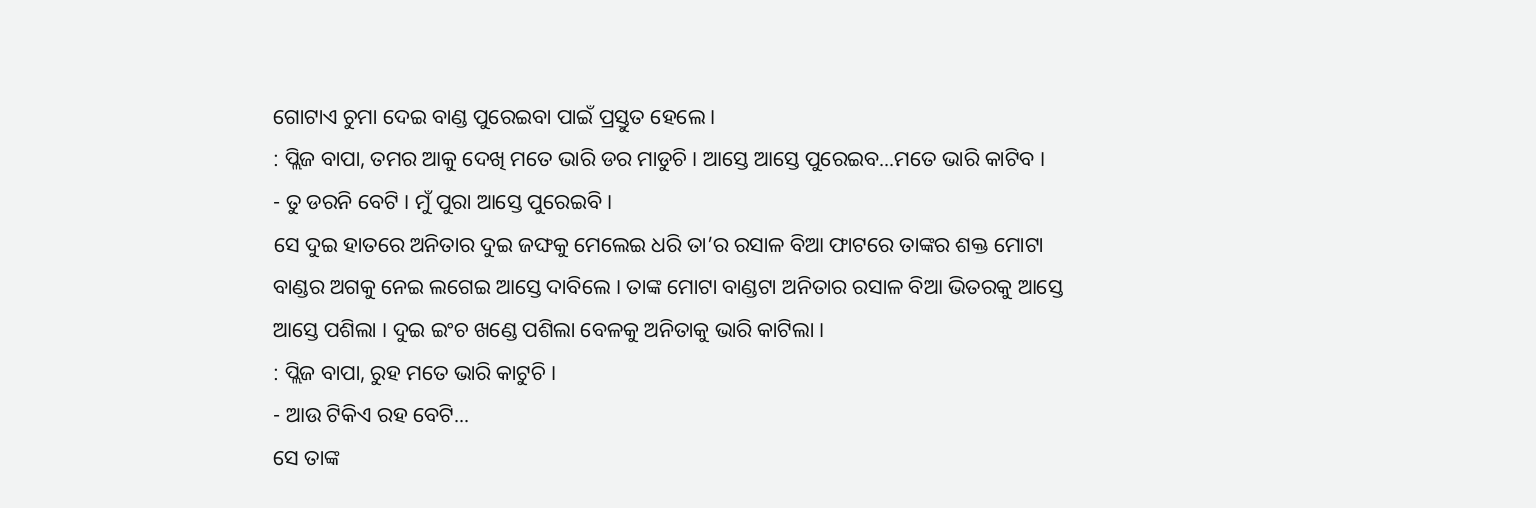ଗୋଟାଏ ଚୁମା ଦେଇ ବାଣ୍ଡ ପୁରେଇବା ପାଇଁ ପ୍ରସ୍ତୁତ ହେଲେ ।
: ପ୍ଲିଜ ବାପା, ତମର ଆକୁ ଦେଖି ମତେ ଭାରି ଡର ମାଡୁଚି । ଆସ୍ତେ ଆସ୍ତେ ପୁରେଇବ...ମତେ ଭାରି କାଟିବ ।
- ତୁ ଡରନି ବେଟି । ମୁଁ ପୁରା ଆସ୍ତେ ପୁରେଇବି ।
ସେ ଦୁଇ ହାତରେ ଅନିତାର ଦୁଇ ଜଙ୍ଘକୁ ମେଲେଇ ଧରି ତା’ର ରସାଳ ବିଆ ଫାଟରେ ତାଙ୍କର ଶକ୍ତ ମୋଟା ବାଣ୍ଡର ଅଗକୁ ନେଇ ଲଗେଇ ଆସ୍ତେ ଦାବିଲେ । ତାଙ୍କ ମୋଟା ବାଣ୍ଡଟା ଅନିତାର ରସାଳ ବିଆ ଭିତରକୁ ଆସ୍ତେ ଆସ୍ତେ ପଶିଲା । ଦୁଇ ଇଂଚ ଖଣ୍ଡେ ପଶିଲା ବେଳକୁ ଅନିତାକୁ ଭାରି କାଟିଲା ।
: ପ୍ଲିଜ ବାପା, ରୁହ ମତେ ଭାରି କାଟୁଚି ।
- ଆଉ ଟିକିଏ ରହ ବେଟି...
ସେ ତାଙ୍କ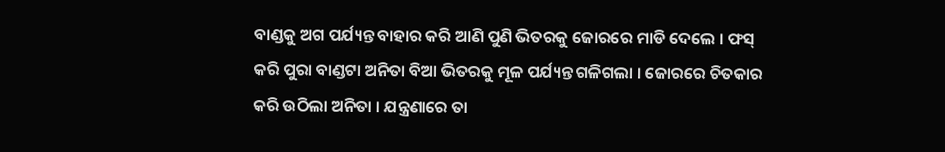ବାଣ୍ଡକୁ ଅଗ ପର୍ଯ୍ୟନ୍ତ ବାହାର କରି ଆଣି ପୁଣି ଭିତରକୁ ଜୋରରେ ମାଡି ଦେଲେ । ଫସ୍ କରି ପୁରା ବାଣ୍ଡଟା ଅନିତା ବିଆ ଭିତରକୁ ମୂଳ ପର୍ଯ୍ୟନ୍ତ ଗଳିଗଲା । ଜୋରରେ ଚିତକାର କରି ଉଠିଲା ଅନିତା । ଯନ୍ତ୍ରଣାରେ ତା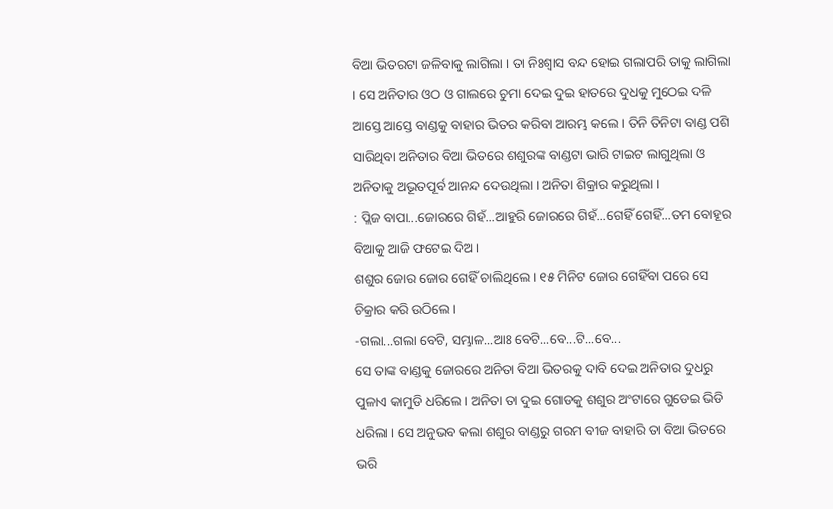ବିଆ ଭିତରଟା ଜଳିବାକୁ ଲାଗିଲା । ତା ନିଃଶ୍ୱାସ ବନ୍ଦ ହୋଇ ଗଲାପରି ତାକୁ ଲାଗିଲା । ସେ ଅନିତାର ଓଠ ଓ ଗାଲରେ ଚୁମା ଦେଇ ଦୁଇ ହାତରେ ଦୁଧକୁ ମୁଠେଇ ଦଳି ଆସ୍ତେ ଆସ୍ତେ ବାଣ୍ଡକୁ ବାହାର ଭିତର କରିବା ଆରମ୍ଭ କଲେ । ତିନି ତିନିଟା ବାଣ୍ଡ ପଶି ସାରିଥିବା ଅନିତାର ବିଆ ଭିତରେ ଶଶୁରଙ୍କ ବାଣ୍ଡଟା ଭାରି ଟାଇଟ ଲାଗୁଥିଲା ଓ ଅନିତାକୁ ଅଭୂତପୂର୍ବ ଆନନ୍ଦ ଦେଉଥିଲା । ଅନିତା ଶିକ୍ରାର କରୁଥିଲା ।
: ପ୍ଲିଜ ବାପା...ଜୋରରେ ଗିହଁ...ଆହୁରି ଜୋରରେ ଗିହଁ...ଗେହିଁ ଗେହିଁ...ତମ ବୋହୂର ବିଆକୁ ଆଜି ଫଟେଇ ଦିଅ ।
ଶଶୁର ଜୋର ଜୋର ଗେହିଁ ଚାଲିଥିଲେ । ୧୫ ମିନିଟ ଜୋର ଗେହିଁବା ପରେ ସେ ଚିକ୍ରାର କରି ଉଠିଲେ ।
-ଗଲା...ଗଲା ବେଟି, ସମ୍ଭାଳ...ଆଃ ବେଟି...ବେ...ଟି...ବେ...
ସେ ତାଙ୍କ ବାଣ୍ଡକୁ ଜୋରରେ ଅନିତା ବିଆ ଭିତରକୁ ଦାବି ଦେଇ ଅନିତାର ଦୁଧରୁ ପୁଳାଏ କାମୁଡି ଧରିଲେ । ଅନିତା ତା ଦୁଇ ଗୋଡକୁ ଶଶୁର ଅଂଟାରେ ଗୁଡେଇ ଭିଡି ଧରିଲା । ସେ ଅନୁଭବ କଲା ଶଶୁର ବାଣ୍ଡରୁ ଗରମ ବୀଜ ବାହାରି ତା ବିଆ ଭିତରେ ଭରି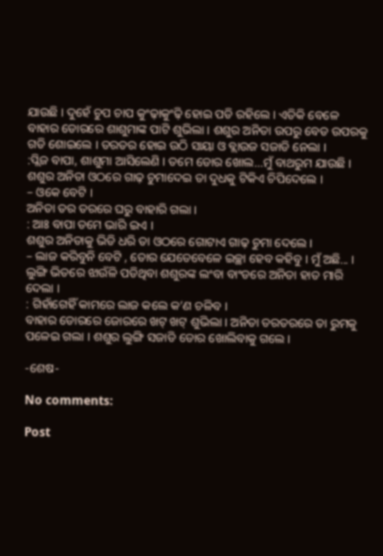ଯାଉଛି । ଦୁହେଁ ଚୁପ ଚାପ କୁଂଢ଼ାକୁଂଢ଼ି ହୋଇ ପଡି ରହିଲେ । ଏତିକି ବେଳେ ବାହାର ଡୋରରେ ଶାଶୁମାଙ୍କ ପାଟି ଶୁଭିଲା । ଶଶୁର ଅନିତା ଉପରୁ ବେଡ ଉପରକୁ ଗଡି ଶୋଇଲେ । ତରତର ହୋଇ ଉଠି ସାୟା ଓ ବ୍ଲାଉଜ ସଜାଡି ନେଲା ।
:ପ୍ଲିଜ ବାପା, ଶାଶୁମା ଆସିଲେଣି । ତମେ ଡୋର ଖୋଲ...ମୁଁ ବାଥରୁମ ଯାଉଛି ।
ଶଶୁର ଅନିତା ଓଠରେ ଗାଢ଼ ଚୁମାଦେଇ ତା ଦୁଧକୁ ଟିକିଏ ଚିପିଦେଲେ ।
– ଓକେ ବେଟି ।
ଅନିତା ତର ତରରେ ଘରୁ ବାହାରି ଗଲା ।
: ଆଃ ବାପା ତମେ ଭାରି ଇଏ ।
ଶଶୁର ଅନିତାକୁ ଭିଡି ଧରି ତା ଓଠରେ ଗୋଟାଏ ଗାଢ଼ ଚୁମା ଦେଲେ ।
– ଲାଜ କରିବୁନି ବେଟି , ତୋର ଯେତେବେଳେ ଇଚ୍ଛା ହେବ କହିବୁ । ମୁଁ ଅଛି... ।
ଲୁଙ୍ଗି ଭିତରେ ଝାଉଁଳି ପଡିଥିବା ଶଶୁରଙ୍କ ଲଂବା ବାଂଡରେ ଅନିତା ହାତ ମାରି ଦେଲା ।
: ଗିହାଁଗେହିଁ କାମରେ ଲାଜ କଲେ କ’ଣ ଚଳିବ ।
ବାହାର ଡୋରରେ ଜୋରରେ ଖଟ୍ ଖଟ୍ ଶୁଭିଲା । ଅନିତା ତରତରରେ ତା ରୁମକୁ ପଳେଇ ଗଲା । ଶଶୁର ଲୁଙ୍ଗି ସଜାଡି ଡୋର ଖୋଲିବାକୁ ଗଲେ ।

-ଶେଷ-

No comments:

Post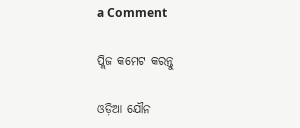a Comment

ପ୍ଲିଜ କମେଟ କରନ୍ତୁ

ଓଡ଼ିଆ ଯୌନ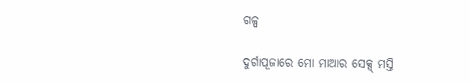ଗଳ୍ପ

ଦୁର୍ଗାପୂଜାରେ ମୋ ମାଆର ସେକ୍ସ୍ ମସ୍ତି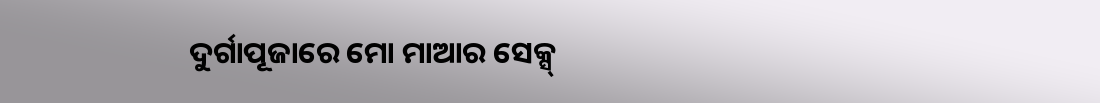ଦୁର୍ଗାପୂଜାରେ ମୋ ମାଆର ସେକ୍ସ୍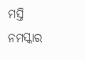ମସ୍ତି     ନମସ୍କାର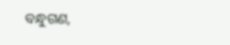ବନ୍ଧୁଗଣ,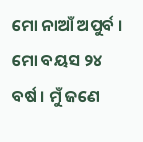ମୋ ନାଆଁ ଅପୁର୍ବ । ମୋ ବୟସ ୨୪ ବର୍ଷ । ମୁଁ ଜଣେ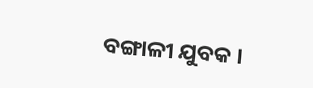ବଙ୍ଗାଳୀ ଯୁବକ ।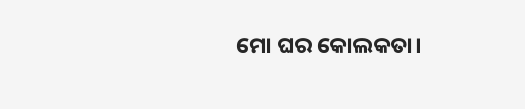ମୋ ଘର କୋଲକତା।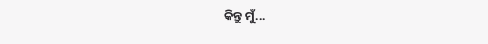କିନ୍ତୁ ମୁଁ...